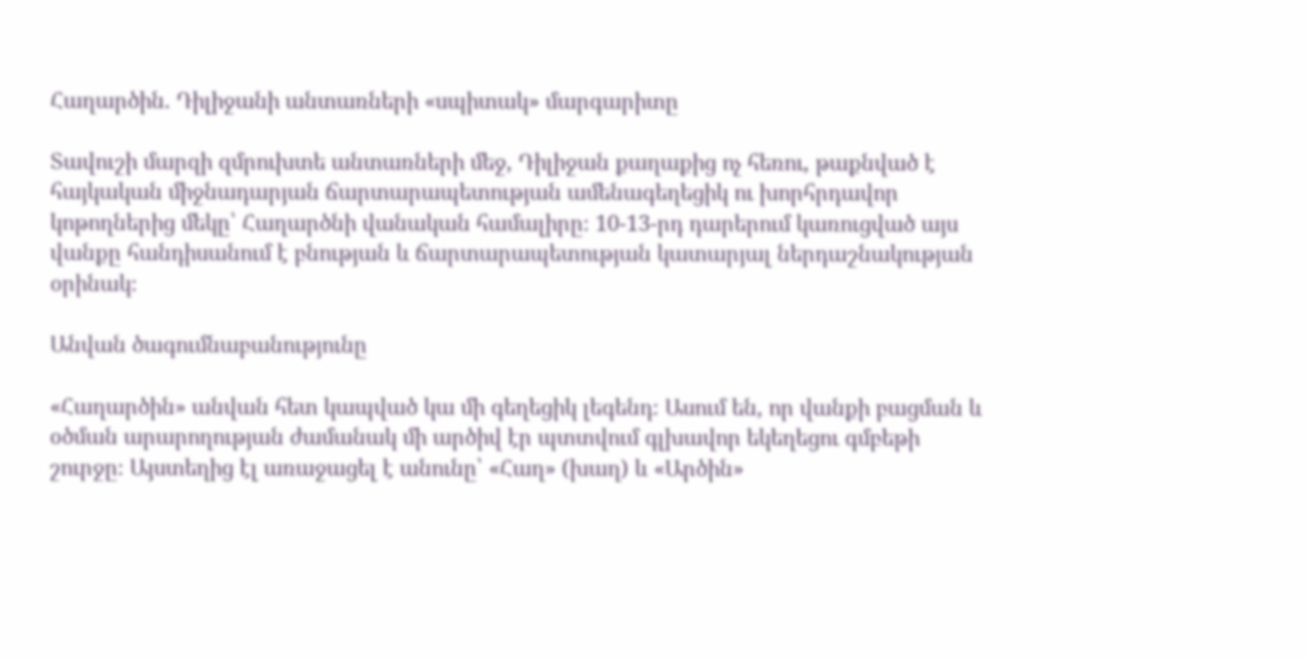Հաղարծին. Դիլիջանի անտառների «սպիտակ» մարգարիտը

Տավուշի մարզի զմրուխտե անտառների մեջ, Դիլիջան քաղաքից ոչ հեռու, թաքնված է հայկական միջնադարյան ճարտարապետության ամենագեղեցիկ ու խորհրդավոր կոթողներից մեկը՝ Հաղարծնի վանական համալիրը։ 10-13-րդ դարերում կառուցված այս վանքը հանդիսանում է բնության և ճարտարապետության կատարյալ ներդաշնակության օրինակ։

Անվան ծագումնաբանությունը

«Հաղարծին» անվան հետ կապված կա մի գեղեցիկ լեգենդ։ Ասում են, որ վանքի բացման և օծման արարողության ժամանակ մի արծիվ էր պտտվում գլխավոր եկեղեցու գմբեթի շուրջը։ Այստեղից էլ առաջացել է անունը՝ «Հաղ» (խաղ) և «Արծին»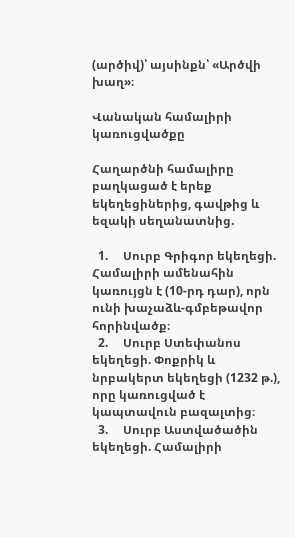(արծիվ)՝ այսինքն՝ «Արծվի խաղ»։

Վանական համալիրի կառուցվածքը

Հաղարծնի համալիրը բաղկացած է երեք եկեղեցիներից, գավթից և եզակի սեղանատնից.

  1.     Սուրբ Գրիգոր եկեղեցի. Համալիրի ամենահին կառույցն է (10-րդ դար), որն ունի խաչաձև-գմբեթավոր հորինվածք։
  2.     Սուրբ Ստեփանոս եկեղեցի. Փոքրիկ և նրբակերտ եկեղեցի (1232 թ.), որը կառուցված է կապտավուն բազալտից։
  3.     Սուրբ Աստվածածին եկեղեցի. Համալիրի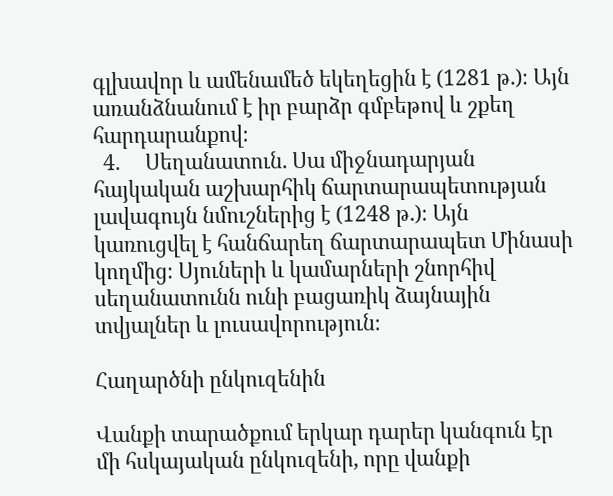գլխավոր և ամենամեծ եկեղեցին է (1281 թ.)։ Այն առանձնանում է իր բարձր գմբեթով և շքեղ հարդարանքով։
  4.     Սեղանատուն. Սա միջնադարյան հայկական աշխարհիկ ճարտարապետության լավագույն նմուշներից է (1248 թ.)։ Այն կառուցվել է հանճարեղ ճարտարապետ Մինասի կողմից։ Սյուների և կամարների շնորհիվ սեղանատունն ունի բացառիկ ձայնային տվյալներ և լուսավորություն։

Հաղարծնի ընկուզենին

Վանքի տարածքում երկար դարեր կանգուն էր մի հսկայական ընկուզենի, որը վանքի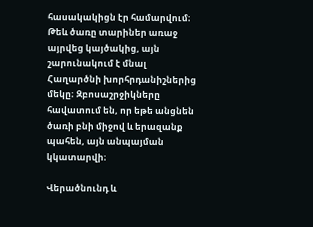հասակակիցն էր համարվում։ Թեև ծառը տարիներ առաջ այրվեց կայծակից, այն շարունակում է մնալ Հաղարծնի խորհրդանիշներից մեկը։ Զբոսաշրջիկները հավատում են, որ եթե անցնեն ծառի բնի միջով և երազանք պահեն, այն անպայման կկատարվի։

Վերածնունդ և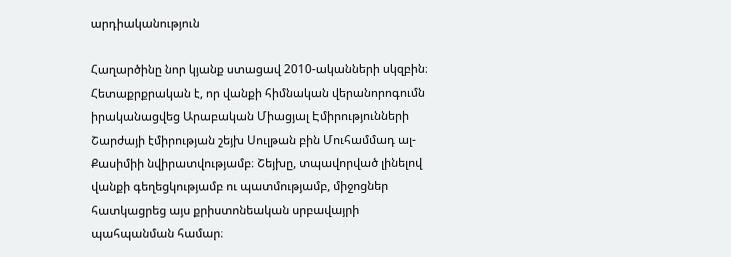արդիականություն

Հաղարծինը նոր կյանք ստացավ 2010-ականների սկզբին։ Հետաքրքրական է, որ վանքի հիմնական վերանորոգումն իրականացվեց Արաբական Միացյալ Էմիրությունների Շարժայի էմիրության շեյխ Սուլթան բին Մուհամմադ ալ-Քասիմիի նվիրատվությամբ։ Շեյխը, տպավորված լինելով վանքի գեղեցկությամբ ու պատմությամբ, միջոցներ հատկացրեց այս քրիստոնեական սրբավայրի պահպանման համար։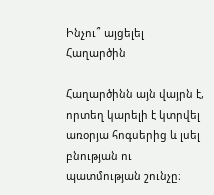Ինչու՞ այցելել Հաղարծին

Հաղարծինն այն վայրն է, որտեղ կարելի է կտրվել առօրյա հոգսերից և լսել բնության ու պատմության շունչը։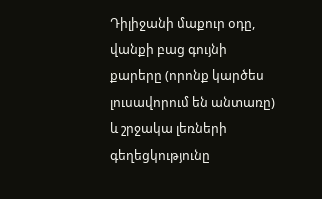Դիլիջանի մաքուր օդը, վանքի բաց գույնի քարերը (որոնք կարծես լուսավորում են անտառը) և շրջակա լեռների գեղեցկությունը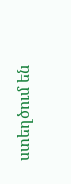ստեղծում են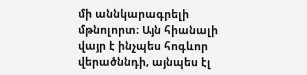մի աննկարագրելի մթնոլորտ։ Այն հիանալի վայր է ինչպես հոգևոր վերածննդի, այնպես էլ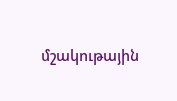մշակութային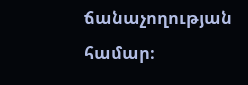ճանաչողության համար։